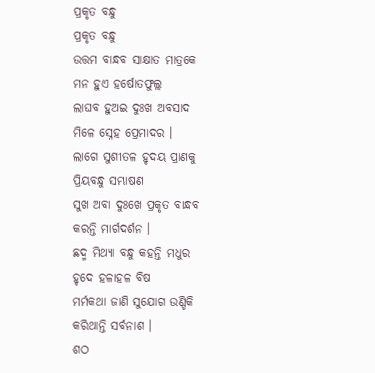ପ୍ରକୃତ ବନ୍ଧୁ
ପ୍ରକୃତ ବନ୍ଧୁ
ଉତ୍ତମ ବାନ୍ଧବ ସାକ୍ଷାତ ମାତ୍ରକେ
ମନ ହୁଏ ହର୍ଷୋତଫୁଲ୍ଲ
ଲାଘବ ହୁଅଇ ଦୁଃଖ ଅବସାଦ
ମିଳେ ସ୍ନେହ ପ୍ରେମାଦର ।
ଲାଗେ ସୁଶୀତଳ ହୃଦୟ ପ୍ରାଣକୁ
ପ୍ରିୟବନ୍ଧୁ ସମ୍ଭାଷଣ
ସୁଖ ଅବା ଦୁଃଖେ ପ୍ରକୃତ ବାନ୍ଧବ
କରନ୍ତି ମାର୍ଗଦର୍ଶନ ।
ଛଦ୍ମ ମିଥ୍ୟା ବନ୍ଧୁ କହନ୍ତି ମଧୁର
ହୃଦେ ହଳାହଳ ବିଷ
ମର୍ମକଥା ଜାଣି ସୁଯୋଗ ଉଣ୍ଡିକି
କରିଥାନ୍ତି ସର୍ବନାଶ ।
ଶଠ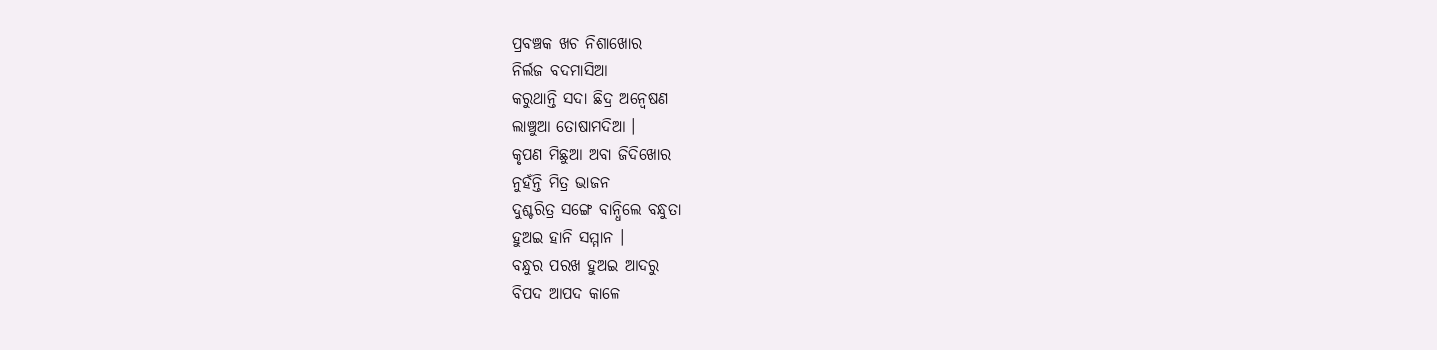ପ୍ରବଞ୍ଚକ ଖଚ ନିଶାଖୋର
ନିର୍ଲଜ ବଦମାସିଆ
କରୁଥାନ୍ତି ସଦା ଛିଦ୍ର ଅନ୍ୱେଷଣ
ଲାଞ୍ଚୁଆ ତୋଷାମଦିଆ ।
କୃପଣ ମିଛୁଆ ଅବା ଜିଦିଖୋର
ନୁହଁନ୍ତି ମିତ୍ର ଭାଜନ
ଦୁଶ୍ଚରିତ୍ର ସଙ୍ଗେ ବାନ୍ଧିଲେ ବନ୍ଧୁତା
ହୁଅଇ ହାନି ସମ୍ମାନ ।
ବନ୍ଧୁର ପରଖ ହୁଅଇ ଆଦରୁ
ବିପଦ ଆପଦ କାଳେ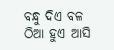ବନ୍ଧୁ ଦିଏ ବଳ ଠିଆ ହୁଏ ଆସି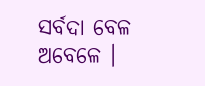ସର୍ବଦା ବେଳ ଅବେଳେ ।